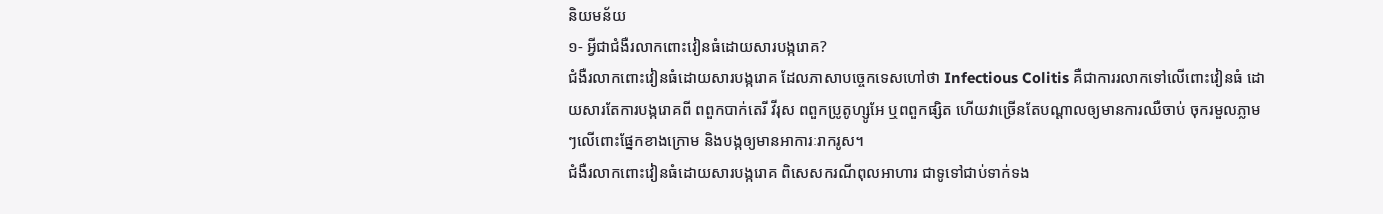និយមន័យ
១- អ្វីជាជំងឺរលាកពោះវៀនធំដោយសារបង្ករោគ?
ជំងឺរលាកពោះវៀនធំដោយសារបង្ករោគ ដែលភាសាបច្ចេកទេសហៅថា Infectious Colitis គឺជាការរលាកទៅលើពោះវៀនធំ ដោយសារតែការបង្ករោគពី ពពួកបាក់តេរី វីរុស ពពួកប្រូតូហ្សូអែ ឬពពួកផ្សិត ហើយវាច្រើនតែបណ្ដាលឲ្យមានការឈឺចាប់ ចុករមួលភ្លាមៗលើពោះផ្នែកខាងក្រោម និងបង្កឲ្យមានអាការៈរាករូស។
ជំងឺរលាកពោះវៀនធំដោយសារបង្ករោគ ពិសេសករណីពុលអាហារ ជាទូទៅជាប់ទាក់ទង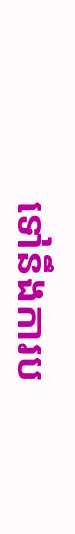ទៅនឹងការប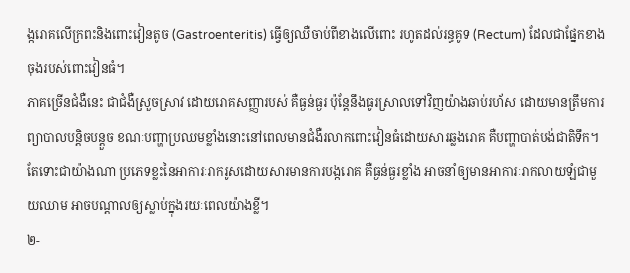ង្ករោគលើក្រពះនិងពោះវៀនតូច (Gastroenteritis) ធ្វើឲ្យឈឺចាប់ពីខាងលើពោះ រហូតដល់រន្ធគូទ (Rectum) ដែលជាផ្នែកខាងចុងរបស់ពោះវៀនធំ។
ភាគច្រើនជំងឺនេះ ជាជំងឺស្រួចស្រាវ ដោយរោគសញ្ញារបស់ គឺធ្ងន់ធ្ងរ ប៉ុន្តែនឹងធូរស្រាលទៅវិញយ៉ាងឆាប់រហ័ស ដោយមានត្រឹមការព្យាបាលបន្តិចបន្តួច ខណៈបញ្ហាប្រឈមខ្លាំងនោះនៅពេលមានជំងឺរលាកពោះវៀនធំដោយសារឆ្លងរោគ គឺបញ្ហាបាត់បង់ជាតិទឹក។
តែទោះជាយ៉ាងណា ប្រភេទខ្លះនៃអាការៈរាករូសដោយសារមានការបង្ករោគ គឺធ្ងន់ធ្ងរខ្លាំង អាចនាំឲ្យមានអាការៈរាកលាយឡំជាមួយឈាម អាចបណ្តាលឲ្យស្លាប់ក្នុងរយៈពេលយ៉ាងខ្លី។
២-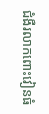ជំងឺរលាកពោះវៀនធំ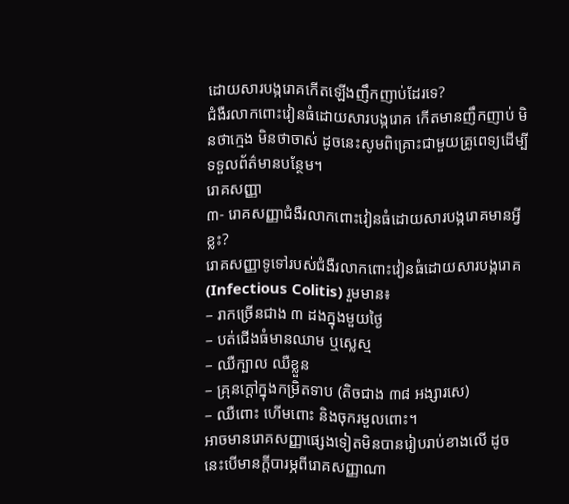ដោយសារបង្ករោគកើតឡើងញឹកញាប់ដែរទេ?
ជំងឺរលាកពោះវៀនធំដោយសារបង្ករោគ កើតមានញឹកញាប់ មិនថាក្មេង មិនថាចាស់ ដូចនេះសូមពិគ្រោះជាមួយគ្រូពេទ្យដើម្បីទទួលព័ត៌មានបន្ថែម។
រោគសញ្ញា
៣- រោគសញ្ញាជំងឺរលាកពោះវៀនធំដោយសារបង្ករោគមានអ្វីខ្លះ?
រោគសញ្ញាទូទៅរបស់ជំងឺរលាកពោះវៀនធំដោយសារបង្ករោគ (Infectious Colitis) រួមមាន៖
– រាកច្រើនជាង ៣ ដងក្នុងមួយថ្ងៃ
– បត់ជើងធំមានឈាម ឬស្លេស្ម
– ឈឺក្បាល ឈឺខ្លួន
– គ្រុនក្ដៅក្នុងកម្រិតទាប (តិចជាង ៣៨ អង្សារសេ)
– ឈឺពោះ ហើមពោះ និងចុករមួលពោះ។
អាចមានរោគសញ្ញាផ្សេងទៀតមិនបានរៀបរាប់ខាងលើ ដូចនេះបើមានក្តីបារម្ភពីរោគសញ្ញាណា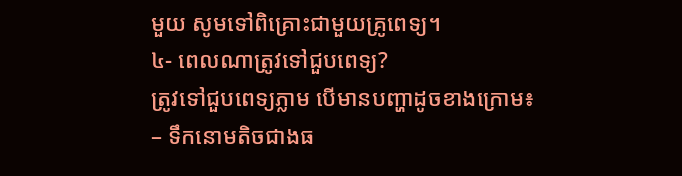មួយ សូមទៅពិគ្រោះជាមួយគ្រូពេទ្យ។
៤- ពេលណាត្រូវទៅជួបពេទ្យ?
ត្រូវទៅជួបពេទ្យភ្លាម បើមានបញ្ហាដូចខាងក្រោម៖
– ទឹកនោមតិចជាងធ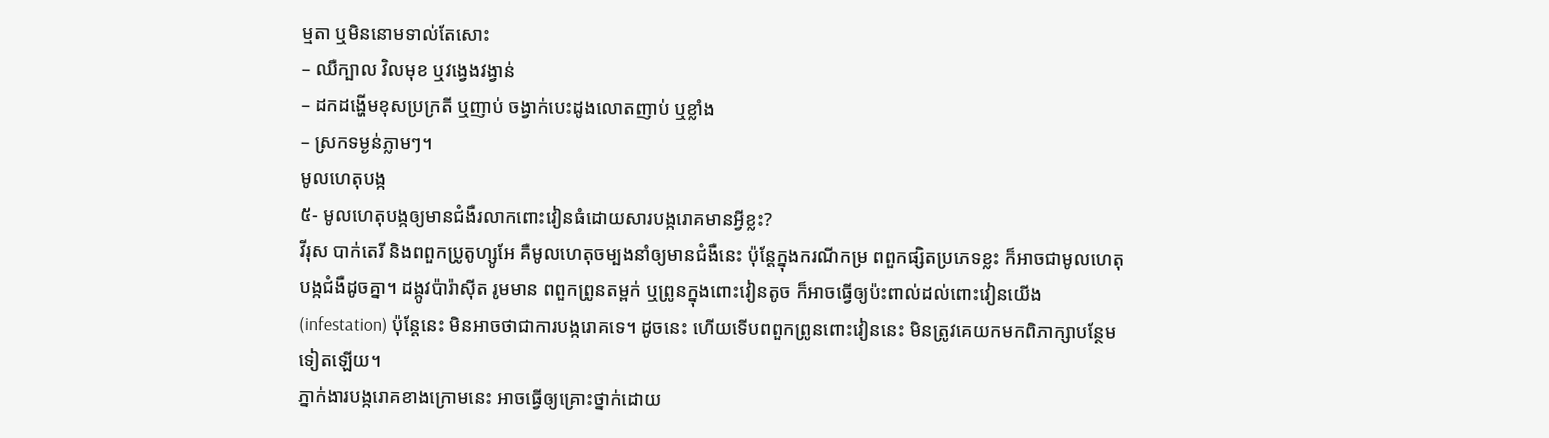ម្មតា ឬមិននោមទាល់តែសោះ
– ឈឺក្បាល វិលមុខ ឬវង្វេងវង្វាន់
– ដកដង្ហើមខុសប្រក្រតី ឬញាប់ ចង្វាក់បេះដូងលោតញាប់ ឬខ្លាំង
– ស្រកទម្ងន់ភ្លាមៗ។
មូលហេតុបង្ក
៥- មូលហេតុបង្កឲ្យមានជំងឺរលាកពោះវៀនធំដោយសារបង្ករោគមានអ្វីខ្លះ?
វីរុស បាក់តេរី និងពពួកប្រូតូហ្សូអែ គឺមូលហេតុចម្បងនាំឲ្យមានជំងឺនេះ ប៉ុន្តែក្នុងករណីកម្រ ពពួកផ្សិតប្រភេទខ្លះ ក៏អាចជាមូលហេតុបង្កជំងឺដូចគ្នា។ ដង្កូវប៉ារ៉ាស៊ីត រូមមាន ពពួកព្រូនតម្ពក់ ឬព្រូនក្នុងពោះវៀនតូច ក៏អាចធ្វើឲ្យប៉ះពាល់ដល់ពោះវៀនយើង (infestation) ប៉ុន្តែនេះ មិនអាចថាជាការបង្ករោគទេ។ ដូចនេះ ហើយទើបពពួកព្រូនពោះវៀននេះ មិនត្រូវគេយកមកពិភាក្សាបន្ថែមទៀតឡើយ។
ភ្នាក់ងារបង្ករោគខាងក្រោមនេះ អាចធ្វើឲ្យគ្រោះថ្នាក់ដោយ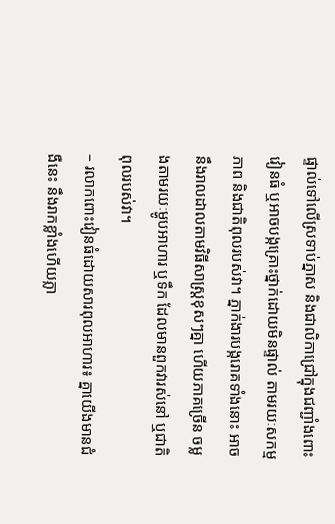ផ្ទាល់ទៅលើស្រទាប់ភ្នាស និងជាលិកាជ្រៅក្នុងជញ្ជាំងពោះវៀនធំ ឬអាចបង្កគ្រោះថ្នាក់ដោយមិនផ្ទាល់ តាមរយៈសកម្មភាព និងជាតិពុលរបស់វា។ ភ្នាក់ងារបង្ករោគទាំងនោះ អាចនឹងរាលដាលតាមវិធីសាស្ត្រខុសៗគ្នា ហើយភាគច្រើន ចម្លងតាមរយៈម្ហូបអាហារ ឬទឹក ដែលមានពួកវារស់នៅ ឬជាតិពុលរបស់វា។
– រលាកពោះវៀនធំដោយសារពុលអាហារ៖ គ្នាយើងមានជំងឺនេះ នឹងរាកខ្លាំងហើយភ្លា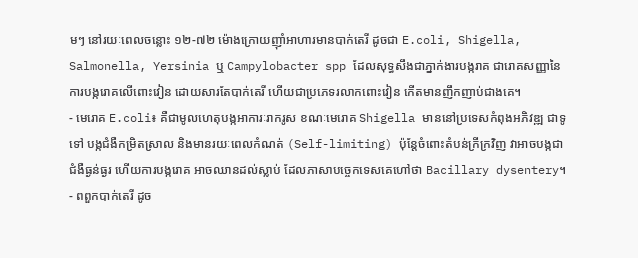មៗ នៅរយៈពេលចន្លោះ ១២-៧២ ម៉ោងក្រោយញ៉ាំអាហារមានបាក់តេរី ដូចជា E.coli, Shigella, Salmonella, Yersinia ឬ Campylobacter spp ដែលសុទ្ធសឹងជាភ្នាក់ងារបង្ករាគ ជារោគសញ្ញានៃការបង្ករោគលើពោះវៀន ដោយសារតែបាក់តេរី ហើយជាប្រភេទរលាកពោះវៀន កើតមានញឹកញាប់ជាងគេ។
- មេរោគ E.coli៖ គឺជាមូលហេតុបង្កអាការៈរាករូស ខណៈមេរោគ Shigella មាននៅប្រទេសកំពុងអភិវឌ្ឍ ជាទូទៅ បង្កជំងឺកម្រិតស្រាល និងមានរយៈពេលកំណត់ (Self-limiting) ប៉ុន្តែចំពោះតំបន់ក្រីក្រវិញ វាអាចបង្កជាជំងឺធ្ងន់ធ្ងរ ហើយការបង្ករោគ អាចឈានដល់ស្លាប់ ដែលភាសាបច្ចេកទេសគេហៅថា Bacillary dysentery។
- ពពួកបាក់តេរី ដូច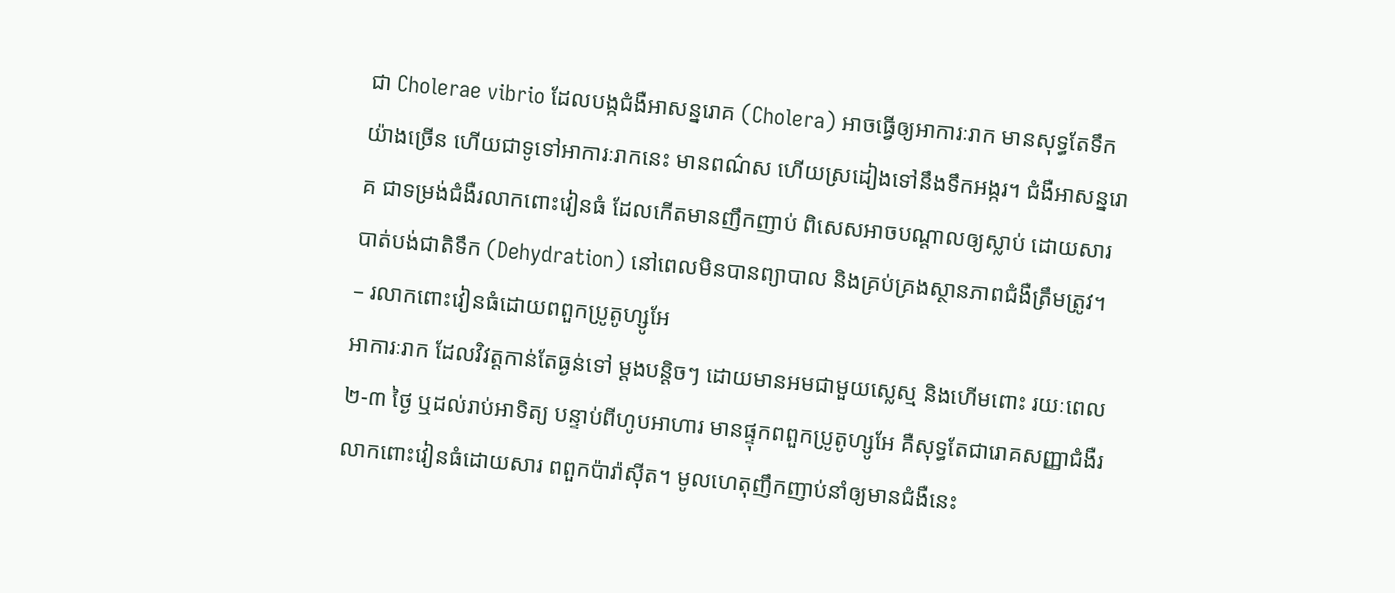ជា Cholerae vibrio ដែលបង្កជំងឺអាសន្នរោគ (Cholera) អាចធ្វើឲ្យអាការៈរាក មានសុទ្ធតែទឹកយ៉ាងច្រើន ហើយជាទូទៅអាការៈរាកនេះ មានពណ៌ស ហើយស្រដៀងទៅនឹងទឹកអង្ករ។ ជំងឺអាសន្នរោគ ជាទម្រង់ជំងឺរលាកពោះវៀនធំ ដែលកើតមានញឹកញាប់ ពិសេសអាចបណ្តាលឲ្យស្លាប់ ដោយសារបាត់បង់ជាតិទឹក (Dehydration) នៅពេលមិនបានព្យាបាល និងគ្រប់គ្រងស្ថានភាពជំងឺត្រឹមត្រូវ។
– រលាកពោះវៀនធំដោយពពួកប្រូតូហ្សូអែ
អាការៈរាក ដែលវិវត្តកាន់តែធ្ងន់ទៅ ម្ដងបន្តិចៗ ដោយមានអមជាមួយស្លេស្ម និងហើមពោះ រយៈពេល ២-៣ ថ្ងៃ ឬដល់រាប់អាទិត្យ បន្ទាប់ពីហូបអាហារ មានផ្ទុកពពួកប្រូតូហ្សូអែ គឺសុទ្ធតែជារោគសញ្ញាជំងឺរលាកពោះវៀនធំដោយសារ ពពួកប៉ារ៉ាស៊ីត។ មូលហេតុញឹកញាប់នាំឲ្យមានជំងឺនេះ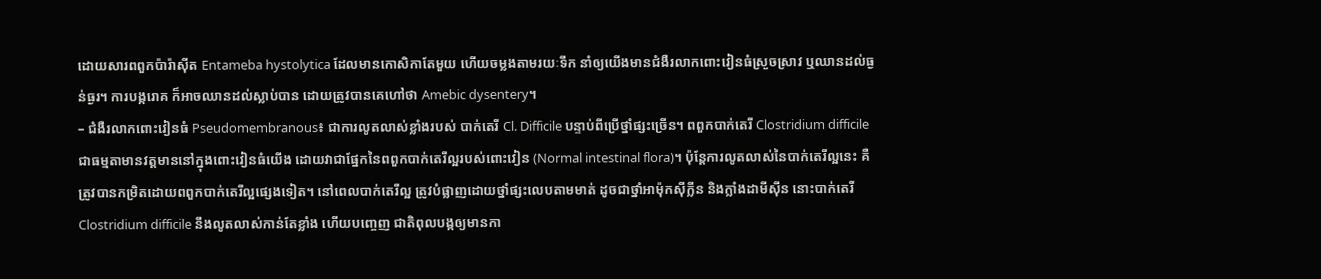ដោយសារពពួកប៉ារ៉ាស៊ីត Entameba hystolytica ដែលមានកោសិកាតែមួយ ហើយចម្លងតាមរយៈទឹក នាំឲ្យយើងមានជំងឺរលាកពោះវៀនធំស្រួចស្រាវ ឬឈានដល់ធ្ងន់ធ្ងរ។ ការបង្ករោគ ក៏អាចឈានដល់ស្លាប់បាន ដោយត្រូវបានគេហៅថា Amebic dysentery។
– ជំងឺរលាកពោះវៀនធំ Pseudomembranous៖ ជាការលូតលាស់ខ្លាំងរបស់ បាក់តេរី Cl. Difficile បន្ទាប់ពីប្រើថ្នាំផ្សះច្រើន។ ពពួកបាក់តេរី Clostridium difficile ជាធម្មតាមានវត្តមាននៅក្នុងពោះវៀនធំយើង ដោយវាជាផ្នែកនៃពពួកបាក់តេរីល្អរបស់ពោះវៀន (Normal intestinal flora)។ ប៉ុន្តែការលូតលាស់នៃបាក់តេរីល្អនេះ គឺត្រូវបានកម្រិតដោយពពួកបាក់តេរីល្អផ្សេងទៀត។ នៅពេលបាក់តេរីល្អ ត្រូវបំផ្លាញដោយថ្នាំផ្សះលេបតាមមាត់ ដូចជាថ្នាំអាម៉ុកស៊ីក្លីន និងក្លាំងដាមីស៊ីន នោះបាក់តេរី Clostridium difficile នឹងលូតលាស់កាន់តែខ្លាំង ហើយបញ្ចេញ ជាតិពុលបង្កឲ្យមានកា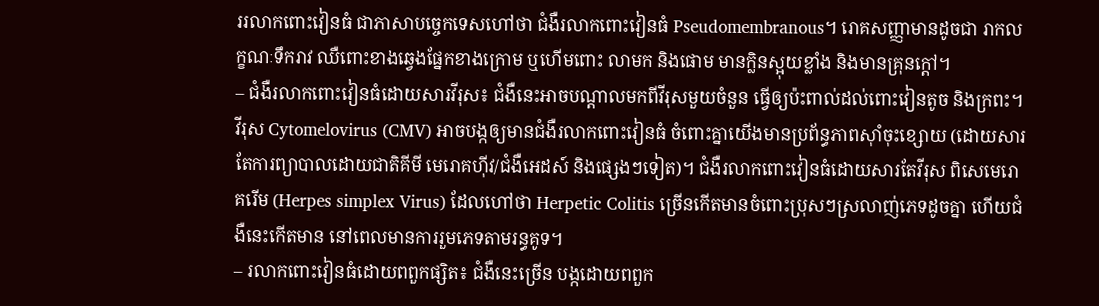ររលាកពោះវៀនធំ ជាភាសាបច្ចេកទេសហៅថា ជំងឺរលាកពោះវៀនធំ Pseudomembranous។ រោគសញ្ញាមានដូចជា រាកលក្ខណៈទឹករាវ ឈឺពោះខាងឆ្វេងផ្នែកខាងក្រោម ឬហើមពោះ លាមក និងផោម មានក្លិនស្អុយខ្លាំង និងមានគ្រុនក្ដៅ។
– ជំងឺរលាកពោះវៀនធំដោយសារវីរុស៖ ជំងឺនេះអាចបណ្ដាលមកពីវីរុសមួយចំនួន ធ្វើឲ្យប៉ះពាល់ដល់ពោះវៀនតូច និងក្រពះ។ វីរុស Cytomelovirus (CMV) អាចបង្កឲ្យមានជំងឺរលាកពោះវៀនធំ ចំពោះគ្នាយើងមានប្រព័ន្ធភាពស៊ាំចុះខ្សោយ (ដោយសារតែការព្យាបាលដោយជាតិគីមី មេរោគហ៊ីវ/ជំងឺអេដស៍ និងផ្សេងៗទៀត)។ ជំងឺរលាកពោះវៀនធំដោយសារតែវីរុស ពិសេមេរោគរើម (Herpes simplex Virus) ដែលហៅថា Herpetic Colitis ច្រើនកើតមានចំពោះប្រុសៗស្រលាញ់ភេទដូចគ្នា ហើយជំងឺនេះកើតមាន នៅពេលមានការរួមភេទតាមរន្ធគូទ។
– រលាកពោះវៀនធំដោយពពួកផ្សិត៖ ជំងឺនេះច្រើន បង្កដោយពពួក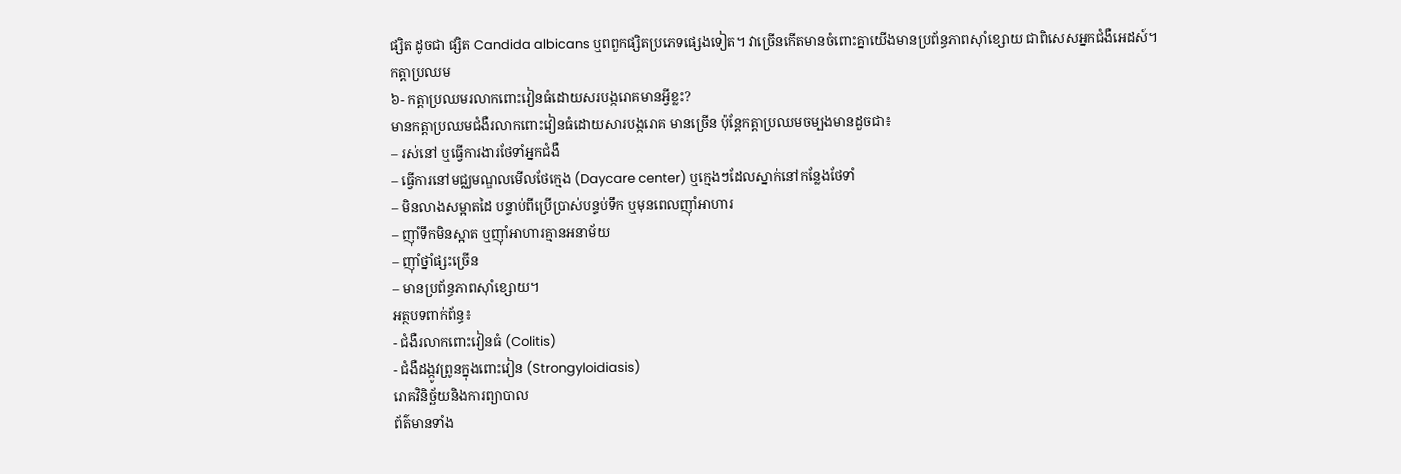ផ្សិត ដូចជា ផ្សិត Candida albicans ឬពពួកផ្សិតប្រភេទផ្សេងទៀត។ វាច្រើនកើតមានចំពោះគ្នាយើងមានប្រព័ន្ធភាពស៊ាំខ្សោយ ជាពិសេសអ្នកជំងឺអេដស៍។
កត្តាប្រឈម
៦- កត្តាប្រឈមរលាកពោះវៀនធំដោយសរបង្ករោគមានអ្វីខ្លះ?
មានកត្តាប្រឈមជំងឺរលាកពោះវៀនធំដោយសារបង្ករោគ មានច្រើន ប៉ុន្តែកត្តាប្រឈមចម្បងមានដួចជា៖
– រស់នៅ ឬធ្វើការងារថែទាំអ្នកជំងឺ
– ធ្វើការនៅមជ្ឈមណ្ឌលមើលថែក្មេង (Daycare center) ឬក្មេងៗដែលស្នាក់នៅកន្លែងថែទាំ
– មិនលាងសម្អាតដៃ បន្ទាប់ពីប្រើប្រាស់បន្ទប់ទឹក ឬមុនពេលញ៉ាំអាហារ
– ញ៉ាំទឹកមិនស្អាត ឬញ៉ាំអាហារគ្មានអនាម័យ
– ញ៉ាំថ្នាំផ្សះច្រើន
– មានប្រព័ន្ធភាពស៊ាំខ្សោយ។
អត្ថបទពាក់ព័ន្ធ៖
- ជំងឺរលាកពោះវៀនធំ (Colitis)
- ជំងឺដង្កូវព្រូនក្នុងពោះវៀន (Strongyloidiasis)
រោគវិនិច្ឆ័យនិងការព្យាបាល
ព័ត៌មានទាំង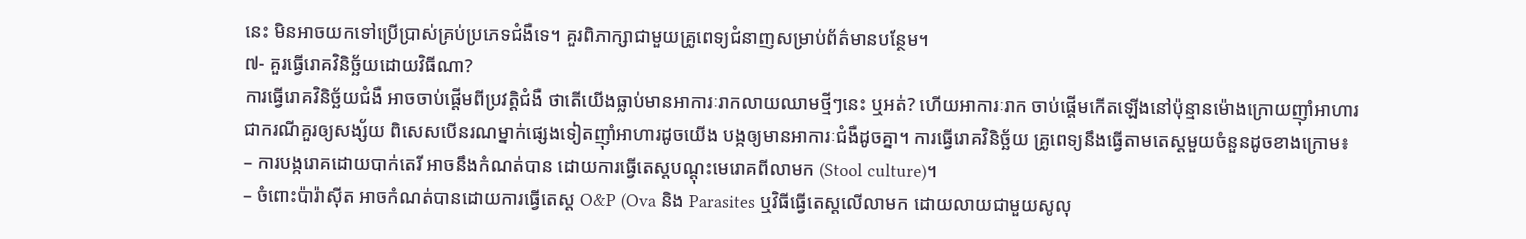នេះ មិនអាចយកទៅប្រើប្រាស់គ្រប់ប្រភេទជំងឺទេ។ គួរពិភាក្សាជាមួយគ្រូពេទ្យជំនាញសម្រាប់ព័ត៌មានបន្ថែម។
៧- គួរធ្វើរោគវិនិច្ឆ័យដោយវិធីណា?
ការធ្វើរោគវិនិច្ឆ័យជំងឺ អាចចាប់ផ្ដើមពីប្រវត្តិជំងឺ ថាតើយើងធ្លាប់មានអាការៈរាកលាយឈាមថ្មីៗនេះ ឬអត់? ហើយអាការៈរាក ចាប់ផ្ដើមកើតឡើងនៅប៉ុន្មានម៉ោងក្រោយញ៉ាំអាហារ ជាករណីគួរឲ្យសង្ស័យ ពិសេសបើនរណម្នាក់ផ្សេងទៀតញ៉ាំអាហារដូចយើង បង្កឲ្យមានអាការៈជំងឺដូចគ្នា។ ការធ្វើរោគវិនិច្ឆ័យ គ្រូពេទ្យនឹងធ្វើតាមតេស្តមួយចំនួនដូចខាងក្រោម៖
– ការបង្ករោគដោយបាក់តេរី អាចនឹងកំណត់បាន ដោយការធ្វើតេស្តបណ្ដុះមេរោគពីលាមក (Stool culture)។
– ចំពោះប៉ារ៉ាស៊ីត អាចកំណត់បានដោយការធ្វើតេស្ត O&P (Ova និង Parasites ឬវិធីធ្វើតេស្តលើលាមក ដោយលាយជាមួយសូលុ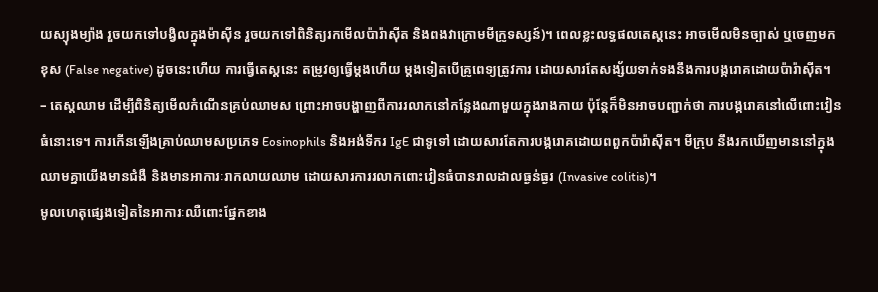យស្យុងម្យ៉ាង រួចយកទៅបង្វិលក្នុងម៉ាស៊ីន រួចយកទៅពិនិត្យរកមើលប៉ារ៉ាស៊ីត និងពងវាក្រោមមីក្រូទស្សន៍)។ ពេលខ្លះលទ្ធផលតេស្តនេះ អាចមើលមិនច្បាស់ ឬចេញមកខុស (False negative) ដូចនេះហើយ ការធ្វើតេស្តនេះ តម្រូវឲ្យធ្វើម្ដងហើយ ម្ដងទៀតបើគ្រូពេទ្យត្រូវការ ដោយសារតែសង្ស័យទាក់ទងនឹងការបង្ករោគដោយប៉ារ៉ាស៊ីត។
– តេស្តឈាម ដើម្បីពិនិត្យមើលកំណើនគ្រប់ឈាមស ព្រោះអាចបង្ហាញពីការរលាកនៅកន្លែងណាមួយក្នុងរាងកាយ ប៉ុន្តែក៏មិនអាចបញ្ជាក់ថា ការបង្ករោគនៅលើពោះវៀនធំនោះទេ។ ការកើនឡើងគ្រាប់ឈាមសប្រភេទ Eosinophils និងអង់ទីករ IgE ជាទូទៅ ដោយសារតែការបង្ករោគដោយពពួកប៉ារ៉ាស៊ីត។ មីក្រុប នឹងរកឃើញមាននៅក្នុងឈាមគ្នាយើងមានជំងឺ និងមានអាការៈរាកលាយឈាម ដោយសារការរលាកពោះវៀនធំបានរាលដាលធ្ងន់ធ្ងរ (Invasive colitis)។
មូលហេតុផ្សេងទៀតនៃអាការៈឈឺពោះផ្នែកខាង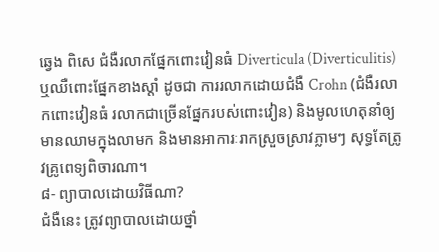ឆ្វេង ពិសេ ជំងឺរលាកផ្នែកពោះវៀនធំ Diverticula (Diverticulitis) ឬឈឺពោះផ្នែកខាងស្ដាំ ដូចជា ការរលាកដោយជំងឺ Crohn (ជំងឺរលាកពោះវៀនធំ រលាកជាច្រើនផ្នែករបស់ពោះវៀន) និងមូលហេតុនាំឲ្យមានឈាមក្នុងលាមក និងមានអាការៈរាកស្រួចស្រាវភ្លាមៗ សុទ្ធតែត្រូវគ្រូពេទ្យពិចារណា។
៨- ព្យាបាលដោយវិធីណា?
ជំងឺនេះ ត្រូវព្យាបាលដោយថ្នាំ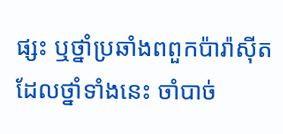ផ្សះ ឬថ្នាំប្រឆាំងពពួកប៉ារ៉ាស៊ីត ដែលថ្នាំទាំងនេះ ចាំបាច់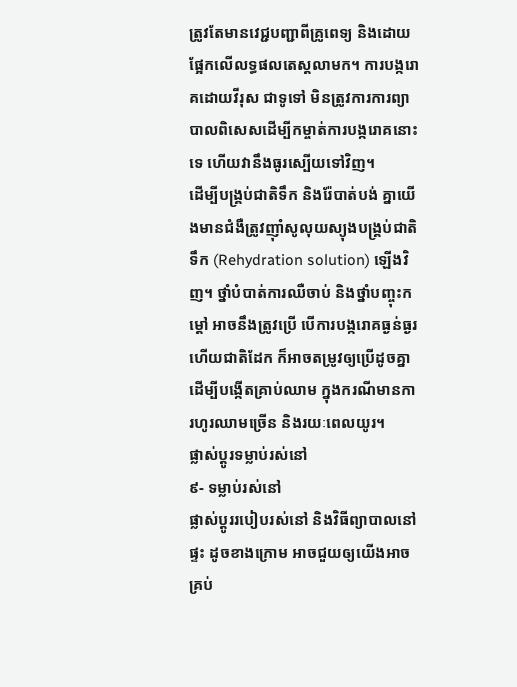ត្រូវតែមានវេជ្ជបញ្ជាពីគ្រូពេទ្យ និងដោយផ្អែកលើលទ្ធផលតេស្តលាមក។ ការបង្ករោគដោយវីរុស ជាទូទៅ មិនត្រូវការការព្យាបាលពិសេសដើម្បីកម្ចាត់ការបង្ករោគនោះទេ ហើយវានឹងធូរស្បើយទៅវិញ។
ដើម្បីបង្គ្រប់ជាតិទឹក និងរ៉ែបាត់បង់ គ្នាយើងមានជំងឺត្រូវញ៉ាំសូលុយស្យុងបង្គ្រប់ជាតិទឹក (Rehydration solution) ឡើងវិញ។ ថ្នាំបំបាត់ការឈឺចាប់ និងថ្នាំបញ្ចុះកម្តៅ អាចនឹងត្រូវប្រើ បើការបង្ករោគធ្ងន់ធ្ងរ ហើយជាតិដែក ក៏អាចតម្រូវឲ្យប្រើដូចគ្នា ដើម្បីបង្កើតគ្រាប់ឈាម ក្នុងករណីមានការហូរឈាមច្រើន និងរយៈពេលយូរ។
ផ្លាស់ប្តូរទម្លាប់រស់នៅ
៩- ទម្លាប់រស់នៅ
ផ្លាស់ប្ដូររបៀបរស់នៅ និងវិធីព្យាបាលនៅផ្ទះ ដូចខាងក្រោម អាចជួយឲ្យយើងអាចគ្រប់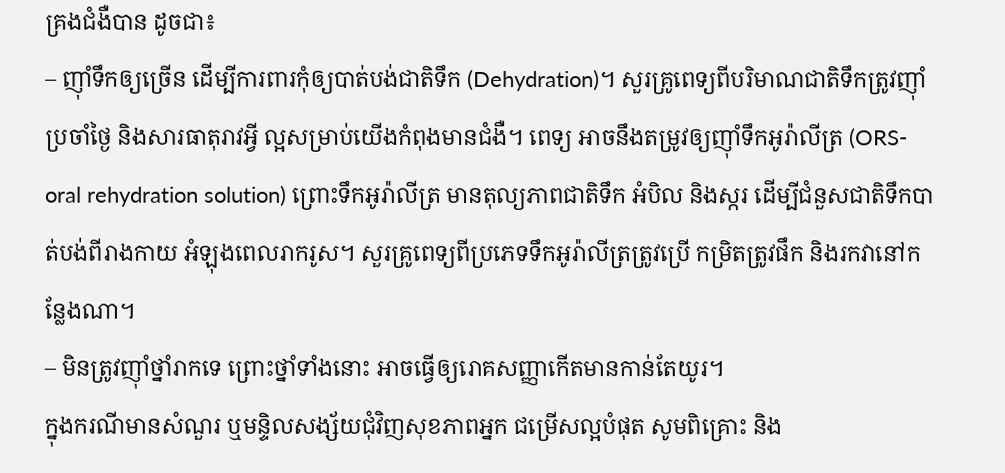គ្រងជំងឺបាន ដូចជា៖
– ញ៉ាំទឹកឲ្យច្រើន ដើម្បីការពារកុំឲ្យបាត់បង់ជាតិទឹក (Dehydration)។ សួរគ្រូពេទ្យពីបរិមាណជាតិទឹកត្រូវញ៉ាំប្រចាំថ្ងៃ និងសារធាតុរាវអ្វី ល្អសម្រាប់យើងកំពុងមានជំងឺ។ ពេទ្យ អាចនឹងតម្រូវឲ្យញ៉ាំទឹកអូរ៉ាលីត្រ (ORS- oral rehydration solution) ព្រោះទឹកអូរ៉ាលីត្រ មានតុល្យភាពជាតិទឹក អំបិល និងស្ករ ដើម្បីជំនួសជាតិទឹកបាត់បង់ពីរាងកាយ អំឡុងពេលរាករូស។ សួរគ្រូពេទ្យពីប្រភេទទឹកអូរ៉ាលីត្រត្រូវប្រើ កម្រិតត្រូវផឹក និងរកវានៅកន្លែងណា។
– មិនត្រូវញ៉ាំថ្នាំរាកទេ ព្រោះថ្នាំទាំងនោះ អាចធ្វើឲ្យរោគសញ្ញាកើតមានកាន់តែយូរ។
ក្នុងករណីមានសំណួរ ឬមន្ទិលសង្ស័យជុំវិញសុខភាពអ្នក ជម្រើសល្អបំផុត សូមពិគ្រោះ និង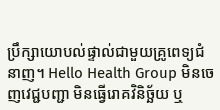ប្រឹក្សាយោបល់ផ្ទាល់ជាមួយគ្រូពេទ្យជំនាញ។ Hello Health Group មិនចេញវេជ្ជបញ្ជា មិនធ្វើរោគវិនិច្ឆ័យ ឬ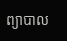ព្យាបាល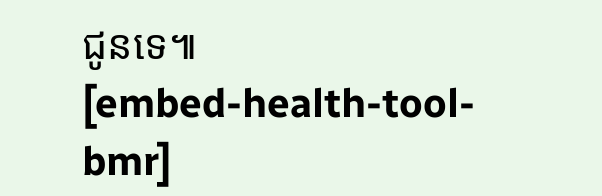ជូនទេ៕
[embed-health-tool-bmr]